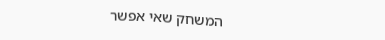המשחק שאי אפשר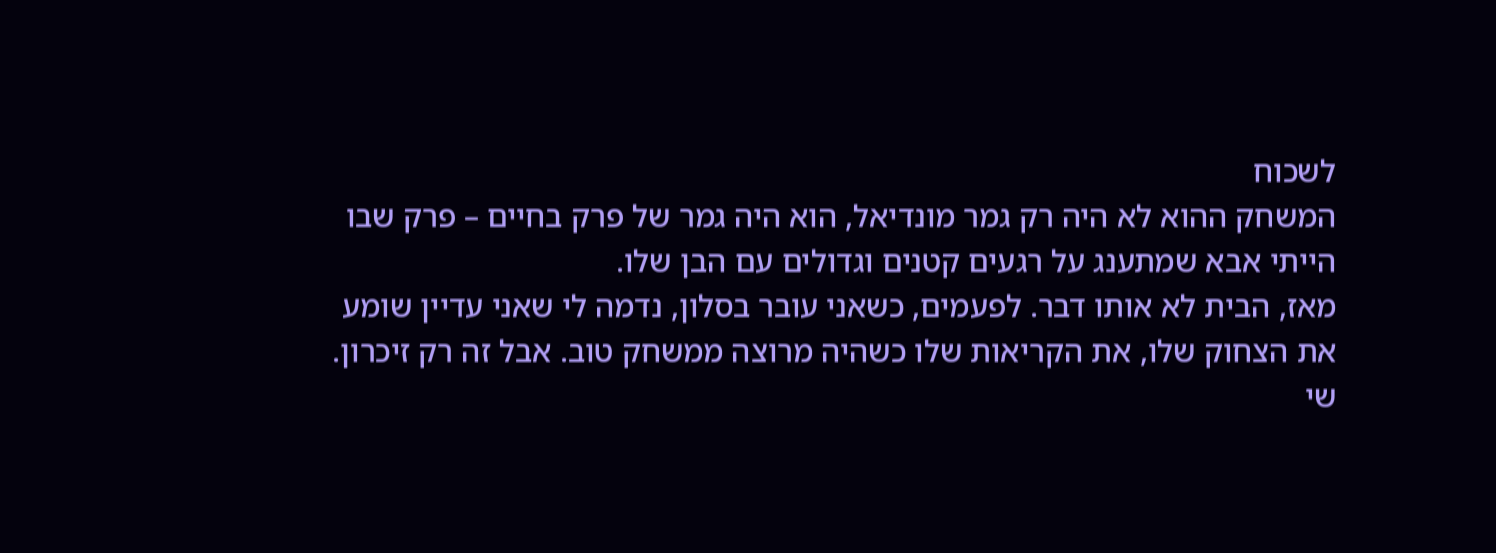לשכוח
המשחק ההוא לא היה רק גמר מונדיאל, הוא היה גמר של פרק בחיים – פרק שבו הייתי אבא שמתענג על רגעים קטנים וגדולים עם הבן שלו.
מאז, הבית לא אותו דבר. לפעמים, כשאני עובר בסלון, נדמה לי שאני עדיין שומע את הצחוק שלו, את הקריאות שלו כשהיה מרוצה ממשחק טוב. אבל זה רק זיכרון.
שי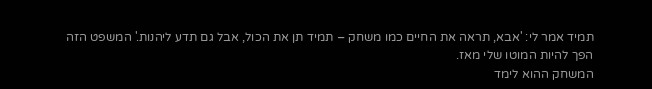תמיד אמר לי: 'אבא, תראה את החיים כמו משחק – תמיד תן את הכול, אבל גם תדע ליהנות.' המשפט הזה הפך להיות המוטו שלי מאז.
המשחק ההוא לימד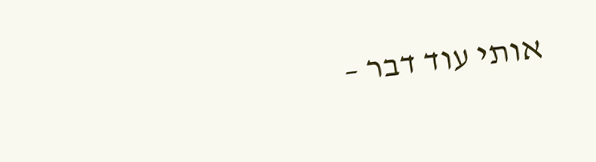אותי עוד דבר –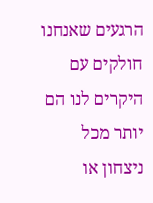הרגעים שאנחנו חולקים עם היקרים לנו הם יותר מכל ניצחון או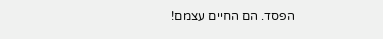הפסד. הם החיים עצמם!